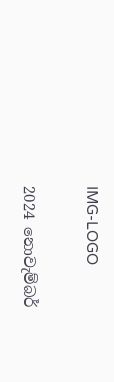IMG-LOGO

2024 නොවැම්බර්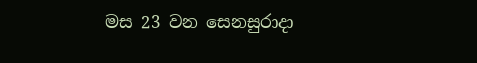මස 23 වන සෙනසුරාදා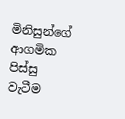මිනිසුන්ගේ ආගමික පිස්සු වැටීම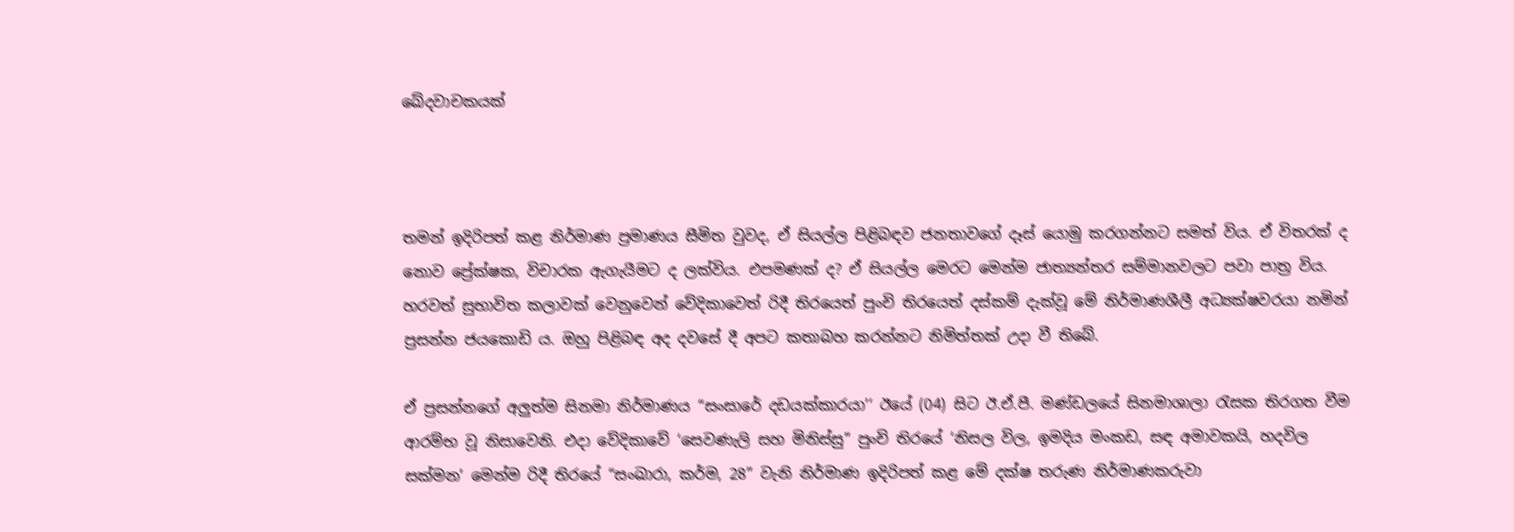ඛේදවාචකයක්



තමන් ඉදිරිපත් කළ නිර්මාණ ප්‍රමාණය සීමිත වුවද, ඒ සියල්ල පිළිබඳව ජනතාවගේ දෑස් යොමු කරගන්නට සමත් විය. ඒ විතරක් ද නොව ප්‍රේක්ෂක, විචාරක ඇගැයීමට ද ලක්විය. එපමණක් ද? ඒ සියල්ල මෙරට මෙන්ම ජාත්‍යන්තර සම්මානවලට පවා පාත්‍ර විය. හරවත් සුභාවිත කලාවක් වෙනුවෙන් වේදිකාවෙත් රිදී තිරයෙත් පුංචි තිරයෙත් දස්කම් දැක්වූ මේ නිර්මාණශීලී අධ්‍යක්ෂවරයා නමින් ප්‍රසන්න ජයකොඩි ය. ඔහු පිළිබඳ අද දවසේ දී අපට කතාබහ කරන්නට නිමිත්තක් උදා වී තිබේ.

ඒ ප්‍රසන්නගේ අලුත්ම සිනමා නිර්මාණය “සංසාරේ දඩයක්කාරයා’‘ ඊයේ (04) සිට ඊ.ඒ.පී. මණ්ඩලයේ සිනමාශාලා රැසක තිරගත වීම ආරම්භ වූ නිසාවෙනි. එදා වේදිකාවේ ‘සෙවණැලි සහ මිනිස්සු” පුංචි තිරයේ ‘නිසල විල, ඉමදිය මංකඩ, සඳ අමාවකයි, හදවිල සක්මන’ මෙන්ම රිදී තිරයේ “සංඛාරා, කර්ම, 28” වැනි නිර්මාණ ඉදිරිපත් කළ මේ දක්ෂ තරුණ නිර්මාණකරුවා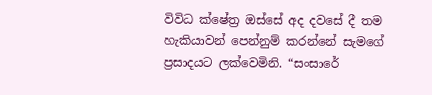විවිධ ක්ෂේත්‍ර ඔස්සේ අද දවසේ දී තම හැකියාවන් පෙන්නුම් කරන්නේ සැමගේ ප්‍රසාදයට ලක්වෙමිනි. “සංසාරේ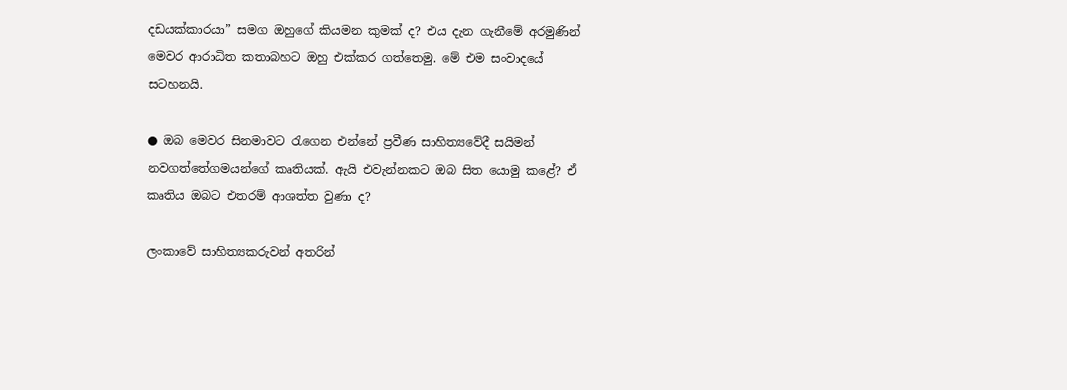දඩයක්කාරයා” සමග ඔහුගේ කියමන කුමක් ද? එය දැන ගැනීමේ අරමුණින් මෙවර ආරාධිත කතාබහට ඔහු එක්කර ගත්තෙමු. මේ එම සංවාදයේ සටහනයි.

● ඔබ මෙවර සිනමාවට රැගෙන එන්නේ ප්‍රවීණ සාහිත්‍යවේදී සයිමන් නවගත්තේගමයන්ගේ කෘතියක්. ඇයි එවැන්නකට ඔබ සිත යොමු කළේ? ඒ කෘතිය ඔබට එතරම් ආශත්ත වුණා ද?

ලංකාවේ සාහිත්‍යකරුවන් අතරින්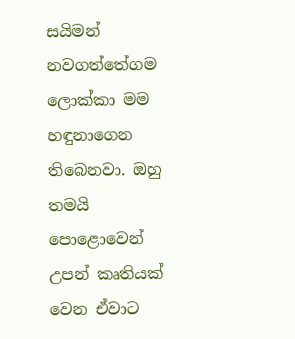සයිමන් නවගත්තේගම ලොක්කා මම හඳුනාගෙන තිබෙනවා. ඔහු තමයි පොළොවෙන් උපන් කෘතියක් වෙන ඒවාට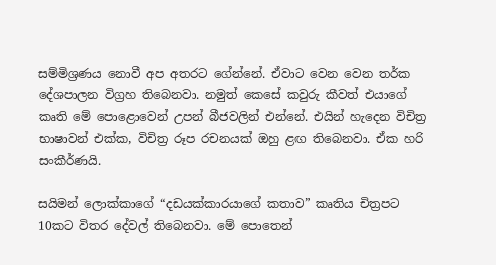සම්මිශ්‍රණය නොවී අප අතරට ගේන්නේ. ඒවාට වෙන වෙන තර්ක දේශපාලන විග්‍රහ තිබෙනවා. නමුත් කෙසේ කවුරු කීවත් එයාගේ කෘති මේ පොළොවෙන් උපන් බීජවලින් එන්නේ. එයින් හැදෙන විචිත්‍ර භාෂාවන් එක්ක, විචිත්‍ර රූප රචනයක් ඔහු ළඟ තිබෙනවා. ඒක හරි සංකීර්ණයි.

සයිමන් ලොක්කාගේ “දඩයක්කාරයාගේ කතාව” කෘතිය චිත්‍රපට 10කට විතර දේවල් තිබෙනවා. මේ පොතෙන්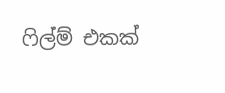ෆිල්ම් එකක්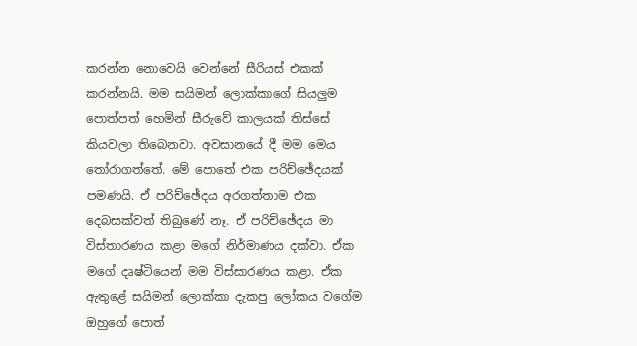කරන්න නොවෙයි වෙන්නේ සීරියස් එකක් කරන්නයි. මම සයිමන් ලොක්කාගේ සියලුම පොත්පත් හෙමින් සීරුවේ කාලයක් තිස්සේ කියවලා තිබෙනවා. අවසානයේ දී මම මෙය තෝරාගත්තේ. මේ පොතේ එක පරිච්ඡේදයක් පමණයි. ඒ පරිච්ඡේදය අරගත්තාම එක දෙබසක්වත් තිබුණේ නෑ. ඒ පරිච්ඡේදය මා විස්තාරණය කළා මගේ නිර්මාණය දක්වා. ඒක මගේ දෘෂ්ටියෙන් මම විස්සාරණය කළා. ඒක ඇතුළේ සයිමන් ලොක්කා දැකපු ලෝකය වගේම ඔහුගේ පොත්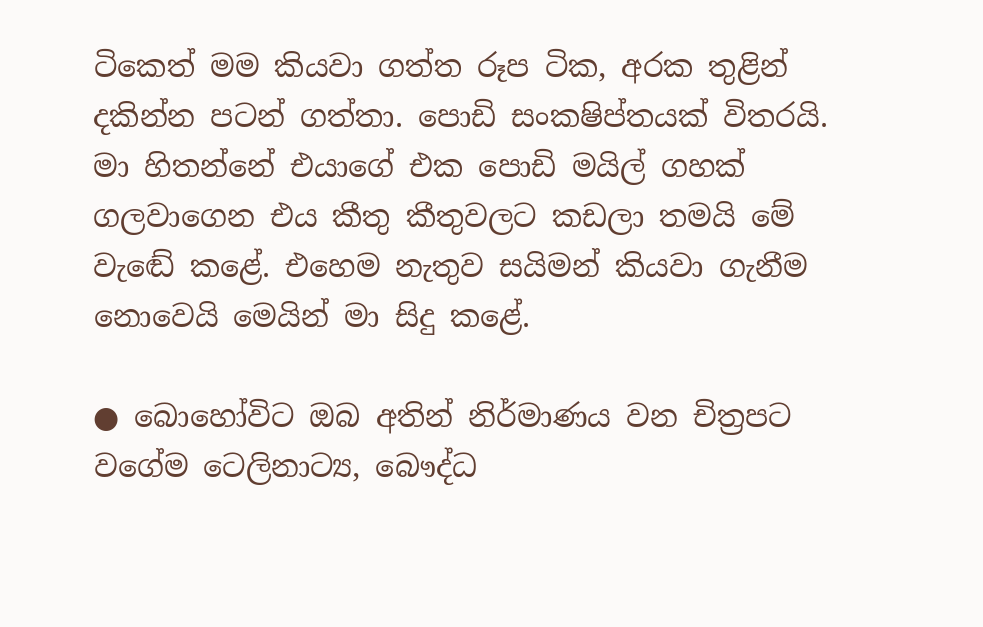ටිකෙත් මම කියවා ගත්ත රූප ටික, අරක තුළින් දකින්න පටන් ගත්තා. පොඩි සංකෂිප්තයක් විතරයි. මා හිතන්නේ එයාගේ එක පොඩි මයිල් ගහක් ගලවාගෙන එය කීතු කීතුවලට කඩලා තමයි මේ වැඬේ කළේ. එහෙම නැතුව සයිමන් කියවා ගැනීම නොවෙයි මෙයින් මා සිදු කළේ.

● බොහෝවිට ඔබ අතින් නිර්මාණය වන චිත්‍රපට වගේම ටෙලිනාට්‍ය, බෞද්ධ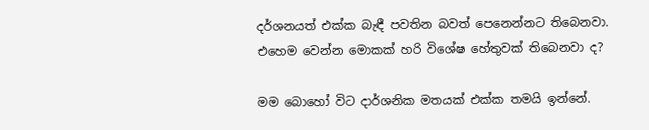දර්ශනයත් එක්ක බැඳී පවතින බවත් පෙනෙන්නට තිබෙනවා. එහෙම වෙන්න මොකක් හරි විශේෂ හේතුවක් තිබෙනවා ද?

මම බොහෝ විට දාර්ශනික මතයක් එක්ක තමයි ඉන්නේ.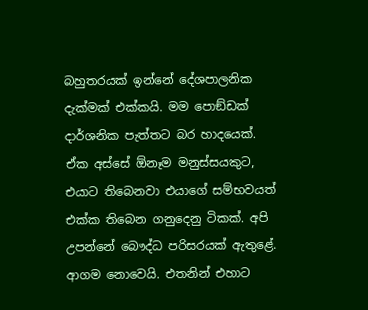බහුතරයක් ඉන්නේ දේශපාලනික දැක්මක් එක්කයි. මම පොඞ්ඩක් දාර්ශනික පැත්තට බර හාදයෙක්. ඒක අස්සේ ඕනෑම මනුස්සයකුට, එයාට තිබෙනවා එයාගේ සම්භවයත් එක්ක තිබෙන ගනුදෙනු ටිකක්. අපි උපන්නේ බෞද්ධ පරිසරයක් ඇතුළේ. ආගම නොවෙයි. එතනින් එහාට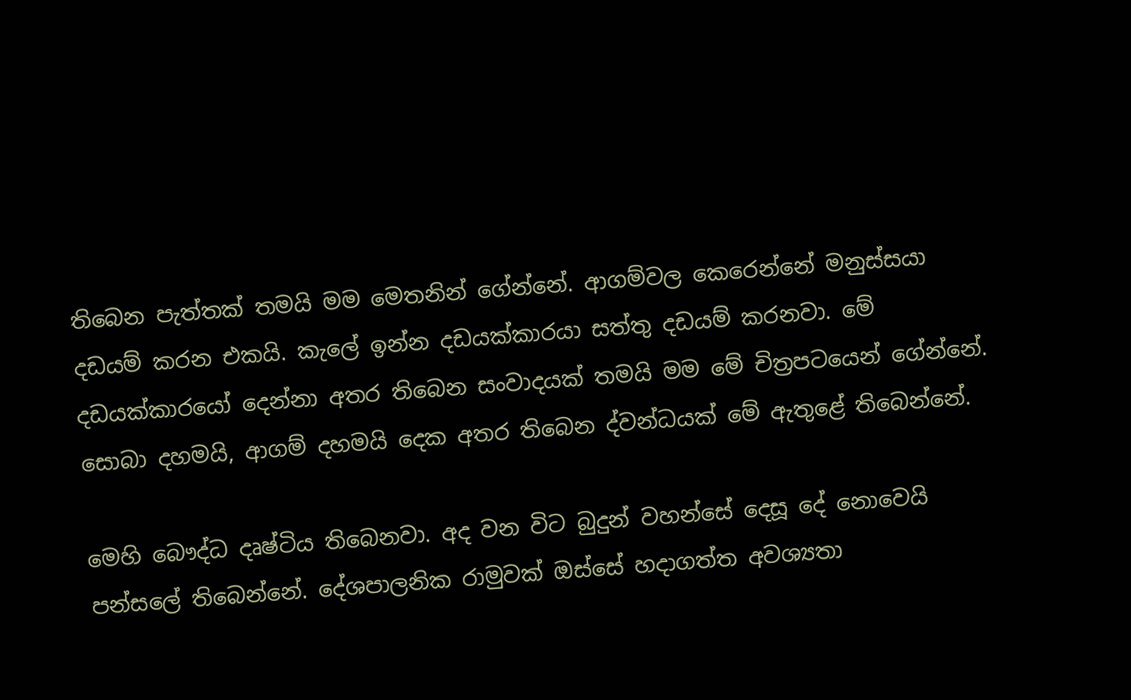තිබෙන පැත්තක් තමයි මම මෙතනින් ගේන්නේ. ආගම්වල කෙරෙන්නේ මනුස්සයා දඩයම් කරන එකයි. කැලේ ඉන්න දඩයක්කාරයා සත්තු දඩයම් කරනවා. මේ දඩයක්කාරයෝ දෙන්නා අතර තිබෙන සංවාදයක් තමයි මම මේ චිත්‍රපටයෙන් ගේන්නේ. සොබා දහමයි, ආගම් දහමයි දෙක අතර තිබෙන ද්වන්ධයක් මේ ඇතුළේ තිබෙන්නේ.

මෙහි බෞද්ධ දෘෂ්ටිය තිබෙනවා. අද වන විට බුදුන් වහන්සේ දෙසූ දේ නොවෙයි පන්සලේ තිබෙන්නේ. දේශපාලනික රාමුවක් ඔස්සේ හදාගත්ත අවශ්‍යතා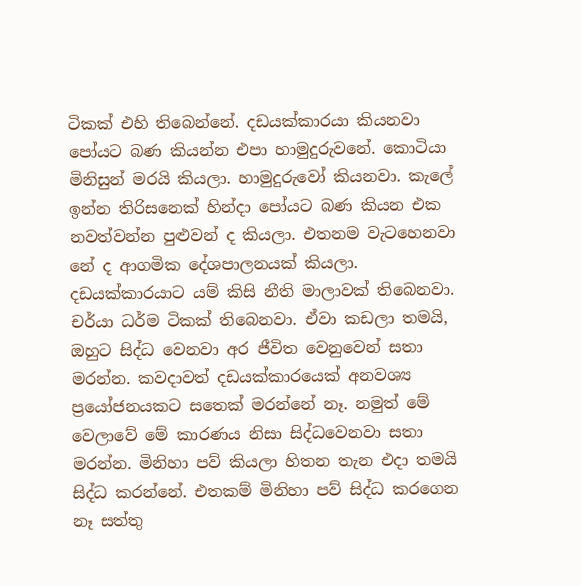ටිකක් එහි තිබෙන්නේ. දඩයක්කාරයා කියනවා පෝයට බණ කියන්න එපා හාමුදුරුවනේ. කොටියා මිනිසුන් මරයි කියලා. හාමුදුරුවෝ කියනවා. කැලේ ඉන්න තිරිසනෙක් හින්දා පෝයට බණ කියන එක නවත්වන්න පුළුවන් ද කියලා. එතනම වැටහෙනවා නේ ද ආගමික දේශපාලනයක් කියලා. දඩයක්කාරයාට යම් කිසි නීති මාලාවක් තිබෙනවා. චර්යා ධර්ම ටිකක් තිබෙනවා. ඒවා කඩලා තමයි, ඔහුට සිද්ධ වෙනවා අර ජීවිත වෙනුවෙන් සතා මරන්න. කවදාවත් දඩයක්කාරයෙක් අනවශ්‍ය ප්‍රයෝජනයකට සතෙක් මරන්නේ නෑ. නමුත් මේ වෙලාවේ මේ කාරණය නිසා සිද්ධවෙනවා සතා මරන්න. මිනිහා පව් කියලා හිතන තැන එදා තමයි සිද්ධ කරන්නේ. එතකම් මිනිහා පව් සිද්ධ කරගෙන නෑ සත්තු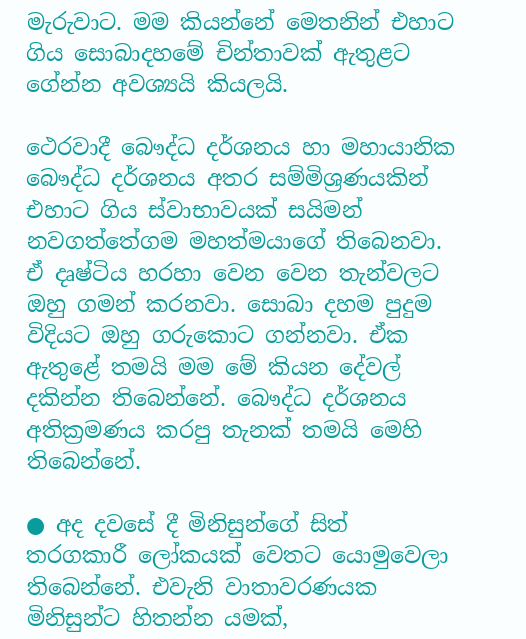මැරුවාට. මම කියන්නේ මෙතනින් එහාට ගිය සොබාදහමේ චින්තාවක් ඇතුළට ගේන්න අවශ්‍යයි කියලයි.

ථෙරවාදී බෞද්ධ දර්ශනය හා මහායානික බෞද්ධ දර්ශනය අතර සම්මිශ්‍රණයකින් එහාට ගිය ස්වාභාවයක් සයිමන් නවගත්තේගම මහත්මයාගේ තිබෙනවා. ඒ දෘෂ්ටිය හරහා වෙන වෙන තැන්වලට ඔහු ගමන් කරනවා. සොබා දහම පුදුම විදියට ඔහු ගරුකොට ගන්නවා. ඒක ඇතුළේ තමයි මම මේ කියන දේවල් දකින්න තිබෙන්නේ. බෞද්ධ දර්ශනය අතික්‍රමණය කරපු තැනක් තමයි මෙහි තිබෙන්නේ.

● අද දවසේ දී මිනිසුන්ගේ සිත් තරගකාරී ලෝකයක් වෙතට යොමුවෙලා තිබෙන්නේ. එවැනි වාතාවරණයක මිනිසුන්ට හිතන්න යමක්,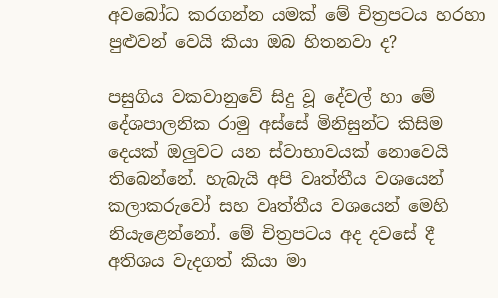අවබෝධ කරගන්න යමක් මේ චිත්‍රපටය හරහා පුළුවන් වෙයි කියා ඔබ හිතනවා ද?

පසුගිය වකවානුවේ සිදු වූ දේවල් හා මේ දේශපාලනික රාමු අස්සේ මිනිසුන්ට කිසිම දෙයක් ඔලුවට යන ස්වාභාවයක් නොවෙයි තිබෙන්නේ. හැබැයි අපි වෘත්තීය වශයෙන් කලාකරුවෝ සහ වෘත්තීය වශයෙන් මෙහි නියැළෙන්නෝ. මේ චිත්‍රපටය අද දවසේ දී අතිශය වැදගත් කියා මා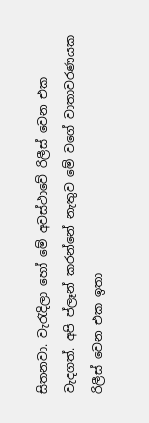සිතනවා. වැරැදිලා හෝ මේ අවස්ථාවේ රිලීස් වෙන එක වැදගත්. අපි ප්ලෑන් කරන්නේ නැතුව මේ වගේ වාතාවරණයක රිලීස් වෙන එක ඉතා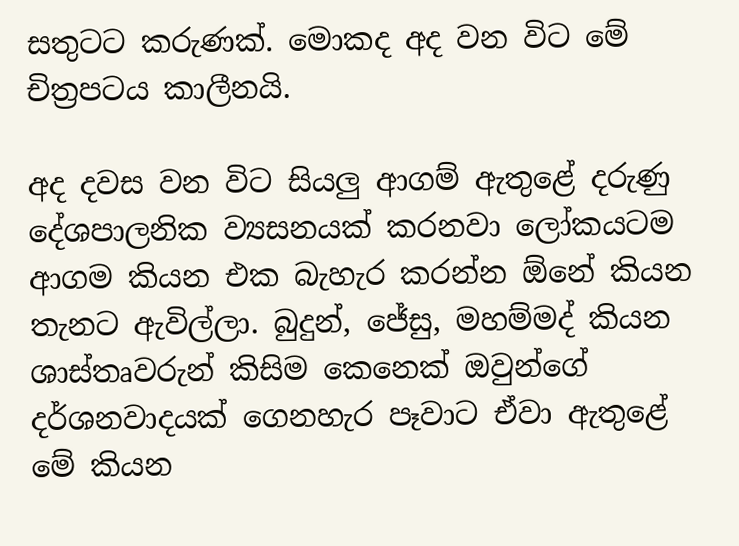සතුටට කරුණක්. මොකද අද වන විට මේ චිත්‍රපටය කාලීනයි.

අද දවස වන විට සියලු ආගම් ඇතුළේ දරුණු දේශපාලනික ව්‍යසනයක් කරනවා ලෝකයටම ආගම කියන එක බැහැර කරන්න ඕනේ කියන තැනට ඇවිල්ලා. බුදුන්, ජේසු, මහම්මද් කියන ශාස්තෘවරුන් කිසිම කෙනෙක් ඔවුන්ගේ දර්ශනවාදයක් ගෙනහැර පෑවාට ඒවා ඇතුළේ මේ කියන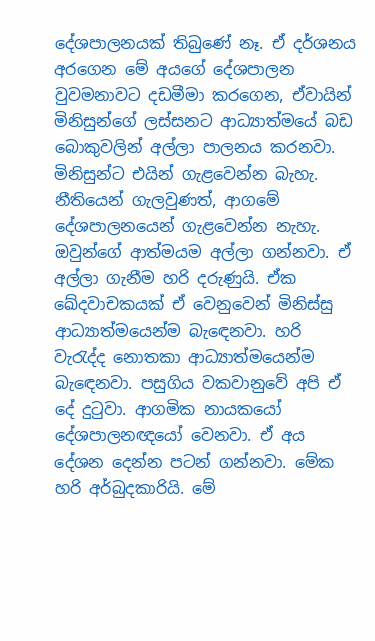දේශපාලනයක් තිබුණේ නෑ. ඒ දර්ශනය අරගෙන මේ අයගේ දේශපාලන වුවමනාවට දඩමීමා කරගෙන, ඒවායින් මිනිසුන්ගේ ලස්සනට ආධ්‍යාත්මයේ බඩ බොකුවලින් අල්ලා පාලනය කරනවා. මිනිසුන්ට එයින් ගැළවෙන්න බැහැ. නීතියෙන් ගැලවුණත්, ආගමේ දේශපාලනයෙන් ගැළවෙන්න නැහැ. ඔවුන්ගේ ආත්මයම අල්ලා ගන්නවා. ඒ අල්ලා ගැනීම හරි දරුණුයි. ඒක ඛේදවාචකයක් ඒ වෙනුවෙන් මිනිස්සු ආධ්‍යාත්මයෙන්ම බැඳෙනවා. හරි වැරැද්ද නොතකා ආධ්‍යාත්මයෙන්ම බැඳෙනවා. පසුගිය වකවානුවේ අපි ඒ දේ දුටුවා. ආගමික නායකයෝ දේශපාලනඥයෝ වෙනවා. ඒ අය දේශන දෙන්න පටන් ගන්නවා. මේක හරි අර්බුදකාරියි. මේ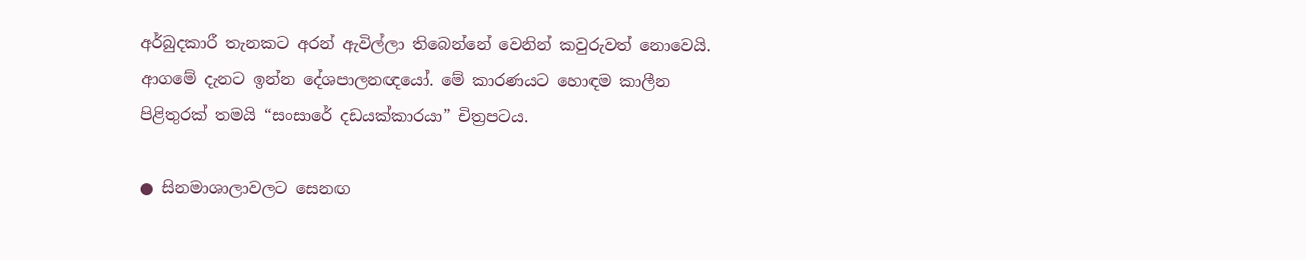අර්බුදකාරී තැනකට අරන් ඇවිල්ලා තිබෙන්නේ වෙනින් කවුරුවත් නොවෙයි. ආගමේ දැනට ඉන්න දේශපාලනඥයෝ. මේ කාරණයට හොඳම කාලීන පිළිතුරක් තමයි “සංසාරේ දඩයක්කාරයා” චිත්‍රපටය.

● සිනමාශාලාවලට සෙනඟ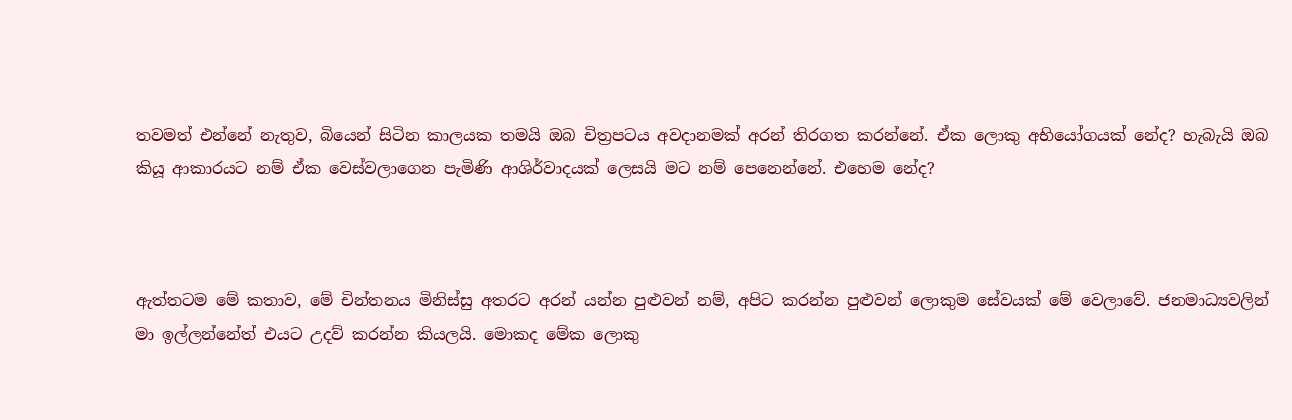තවමත් එන්නේ නැතුව, බියෙන් සිටින කාලයක තමයි ඔබ චිත්‍රපටය අවදානමක් අරන් තිරගත කරන්නේ. ඒක ලොකු අභියෝගයක් නේද? හැබැයි ඔබ කියූ ආකාරයට නම් ඒක වෙස්වලාගෙන පැමිණි ආශිර්වාදයක් ලෙසයි මට නම් පෙනෙන්නේ. එහෙම නේද?



ඇත්තටම මේ කතාව, මේ චින්තනය මිනිස්සු අතරට අරන් යන්න පුළුවන් නම්, අපිට කරන්න පුළුවන් ලොකුම සේවයක් මේ වෙලාවේ. ජනමාධ්‍යවලින් මා ඉල්ලන්නේත් එයට උදව් කරන්න කියලයි. මොකද මේක ලොකු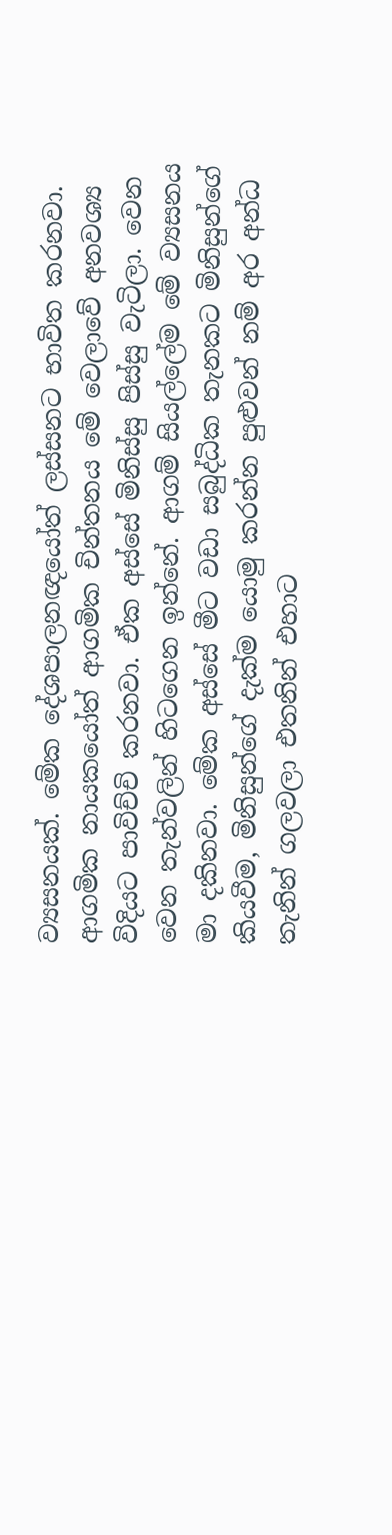ව්‍යසනයක්. මේක දේශපාලනඥයෝත් ලස්සනට භාවිත කරනවා. ආගමික නායකයෝත් ආගමික චින්තනය මේ වෙලාවේ අනවශ්‍ය විදියට පාවිච්චි කරනවා. ඒක අස්සේ මිනිස්සු පිස්සු වැටිලා. වෙන වෙන තැන්වලින් හිටගෙන ඉන්නේ. ආගම් සියල්ලේම මේ ව්‍යසනය මා දකිනවා. මේක අස්සේ මීට වඩා සබුද්ධික තැනකට මිනිසුන්ගේ කියවීම, මිනිසුන්ගේ දැක්ම යොමු කරන්න පුළුවන් නම් අර අන්ධ තැනින් ගලවලා එතනින් එහාට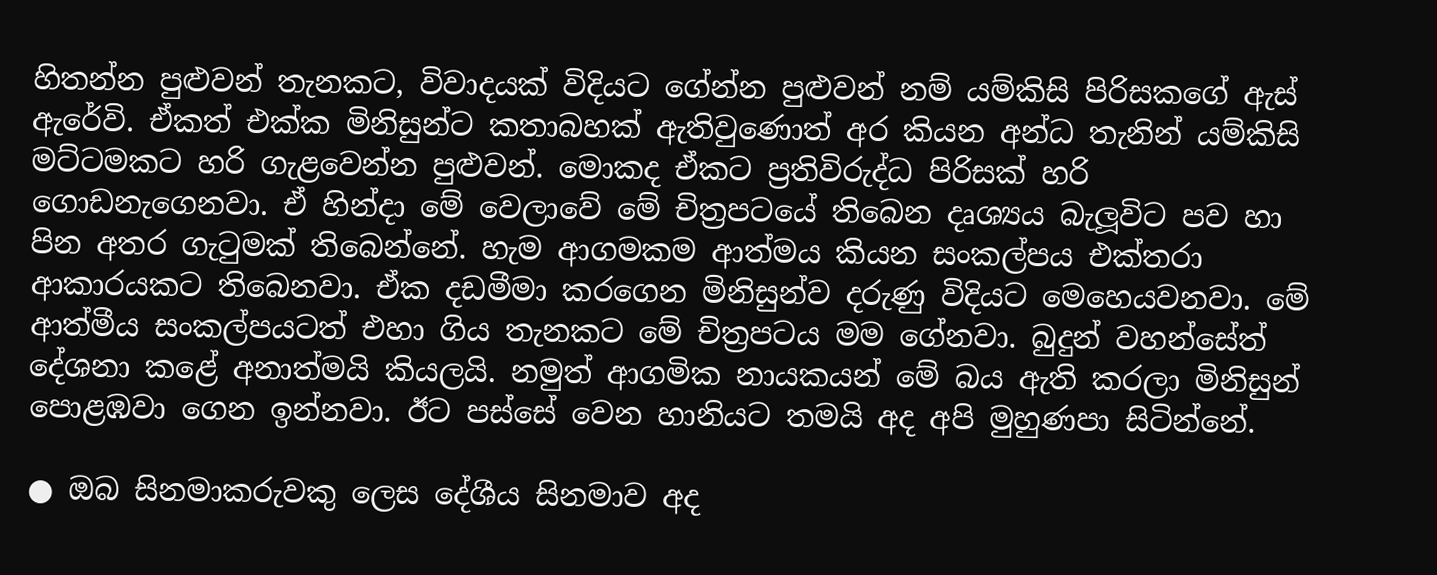හිතන්න පුළුවන් තැනකට, විවාදයක් විදියට ගේන්න පුළුවන් නම් යම්කිසි පිරිසකගේ ඇස් ඇරේවි. ඒකත් එක්ක මිනිසුන්ට කතාබහක් ඇතිවුණොත් අර කියන අන්ධ තැනින් යම්කිසි මට්ටමකට හරි ගැළවෙන්න පුළුවන්. මොකද ඒකට ප්‍රතිවිරුද්ධ පිරිසක් හරි ගොඩනැගෙනවා. ඒ හින්දා මේ වෙලාවේ මේ චිත්‍රපටයේ තිබෙන දෘශ්‍යය බැලූවිට පව හා පින අතර ගැටුමක් තිබෙන්නේ. හැම ආගමකම ආත්මය කියන සංකල්පය එක්තරා ආකාරයකට තිබෙනවා. ඒක දඩමීමා කරගෙන මිනිසුන්ව දරුණු විදියට මෙහෙයවනවා. මේ ආත්මීය සංකල්පයටත් එහා ගිය තැනකට මේ චිත්‍රපටය මම ගේනවා. බුදුන් වහන්සේත් දේශනා කළේ අනාත්මයි කියලයි. නමුත් ආගමික නායකයන් මේ බය ඇති කරලා මිනිසුන් පොළඹවා ගෙන ඉන්නවා. ඊට පස්සේ වෙන හානියට තමයි අද අපි මුහුණපා සිටින්නේ.

● ඔබ සිනමාකරුවකු ලෙස දේශීය සිනමාව අද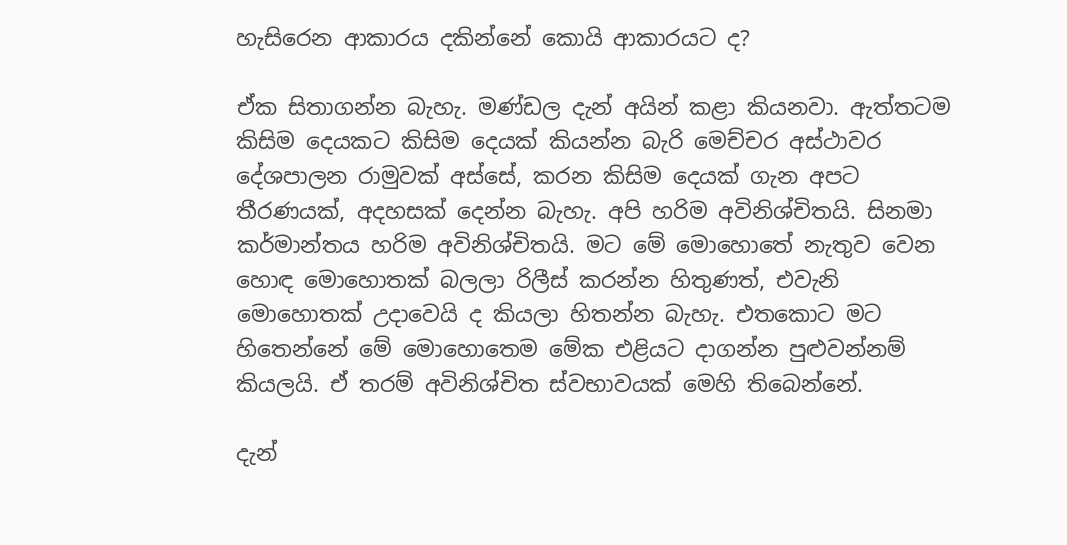හැසිරෙන ආකාරය දකින්නේ කොයි ආකාරයට ද?

ඒක සිතාගන්න බැහැ. මණ්ඩල දැන් අයින් කළා කියනවා. ඇත්තටම කිසිම දෙයකට කිසිම දෙයක් කියන්න බැරි මෙච්චර අස්ථාවර දේශපාලන රාමුවක් අස්සේ, කරන කිසිම දෙයක් ගැන අපට තීරණයක්, අදහසක් දෙන්න බැහැ. අපි හරිම අවිනිශ්චිතයි. සිනමා කර්මාන්තය හරිම අවිනිශ්චිතයි. මට මේ මොහොතේ නැතුව වෙන හොඳ මොහොතක් බලලා රිලීස් කරන්න හිතුණත්, එවැනි මොහොතක් උදාවෙයි ද කියලා හිතන්න බැහැ. එතකොට මට හිතෙන්නේ මේ මොහොතෙම මේක එළියට දාගන්න පුළුවන්නම් කියලයි. ඒ තරම් අවිනිශ්චිත ස්වභාවයක් මෙහි තිබෙන්නේ.

දැන්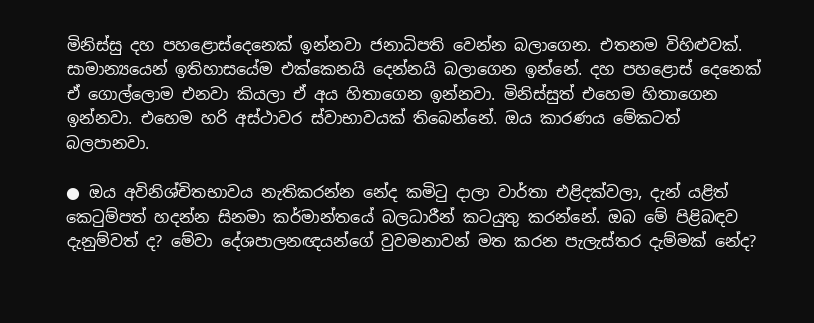මිනිස්සු දහ පහළොස්දෙනෙක් ඉන්නවා ජනාධිපති වෙන්න බලාගෙන. එතනම විහිළුවක්. සාමාන්‍යයෙන් ඉතිහාසයේම එක්කෙනයි දෙන්නයි බලාගෙන ඉන්නේ. දහ පහළොස් දෙනෙක් ඒ ගොල්ලොම එනවා කියලා ඒ අය හිතාගෙන ඉන්නවා. මිනිස්සුත් එහෙම හිතාගෙන ඉන්නවා. එහෙම හරි අස්ථාවර ස්වාභාවයක් තිබෙන්නේ. ඔය කාරණය මේකටත් බලපානවා.

● ඔය අවිනිශ්චිතභාවය නැතිකරන්න නේද කමිටු දාලා වාර්තා එළිදක්වලා, දැන් යළිත් කෙටුම්පත් හදන්න සිනමා කර්මාන්තයේ බලධාරීන් කටයුතු කරන්නේ. ඔබ මේ පිළිබඳව දැනුම්වත් ද? මේවා දේශපාලනඥයන්ගේ වුවමනාවන් මත කරන පැලැස්තර දැම්මක් නේද?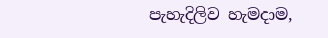පැහැදිලිව හැමදාම,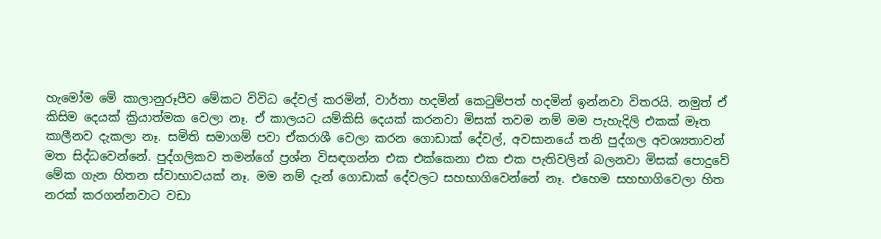හැමෝම මේ කාලානුරූපීව මේකට විවිධ දේවල් කරමින්, වාර්තා හදමින් කෙටුම්පත් හදමින් ඉන්නවා විතරයි. නමුත් ඒ කිසිම දෙයක් ක්‍රියාත්මක වෙලා නෑ. ඒ කාලයට යම්කිසි දෙයක් කරනවා මිසක් තවම නම් මම පැහැදිලි එකක් මෑත කාලීනව දැකලා නෑ. සමිති සමාගම් පවා ඒකරාශී වෙලා කරන ගොඩාක් දේවල්, අවසානයේ තනි පුද්ගල අවශ්‍යතාවන් මත සිද්ධවෙන්නේ. පුද්ගලිකව තමන්ගේ ප්‍රශ්න විසඳගන්න එක එක්කෙනා එක එක පැතිවලින් බලනවා මිසක් පොදුවේ මේක ගැන හිතන ස්වාභාවයක් නෑ. මම නම් දැන් ගොඩාක් දේවලට සහභාගිවෙන්නේ නෑ. එහෙම සහභාගිවෙලා හිත නරක් කරගන්නවාට වඩා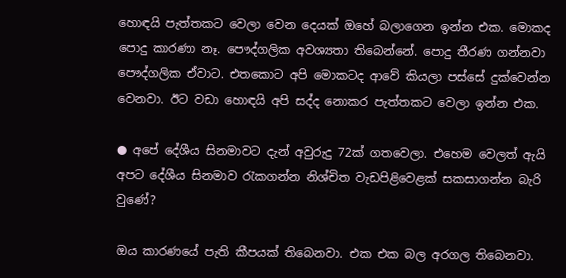හොඳයි පැත්තකට වෙලා වෙන දෙයක් ඔහේ බලාගෙන ඉන්න එක. මොකද පොදු කාරණා නෑ. පෞද්ගලික අවශ්‍යතා තිබෙන්නේ. පොදු තීරණ ගන්නවා පෞද්ගලික ඒවාට. එතකොට අපි මොකටද ආවේ කියලා පස්සේ දුක්වෙන්න වෙනවා. ඊට වඩා හොඳයි අපි සද්ද නොකර පැත්තකට වෙලා ඉන්න එක.

● අපේ දේශීය සිනමාවට දැන් අවුරුදු 72ක් ගතවෙලා. එහෙම වෙලත් ඇයි අපට දේශීය සිනමාව රැකගන්න නිශ්චිත වැඩපිළිවෙළක් සකසාගන්න බැරි වුණේ?

ඔය කාරණයේ පැති කීපයක් තිබෙනවා. එක එක බල අරගල තිබෙනවා.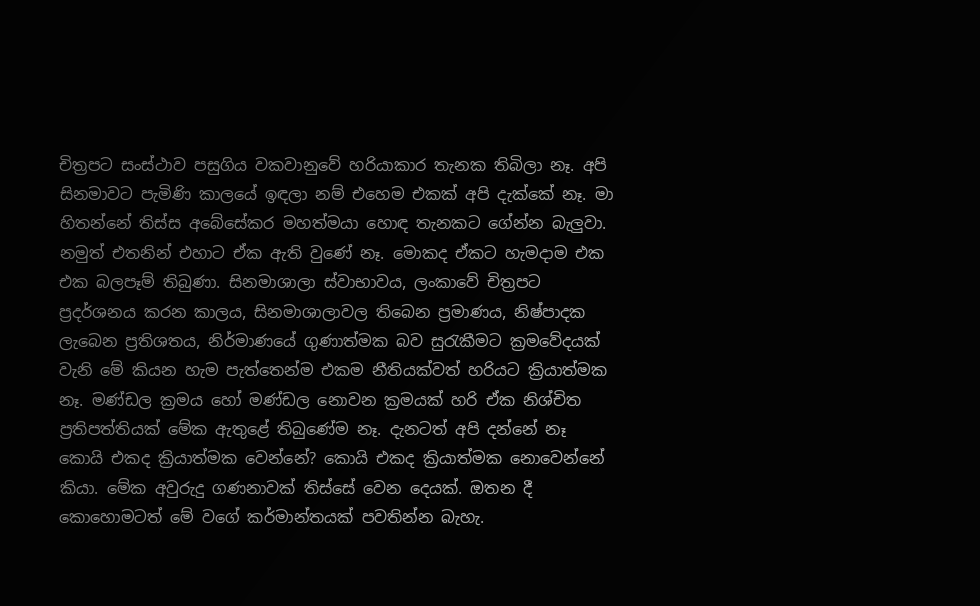චිත්‍රපට සංස්ථාව පසුගිය වකවානුවේ හරියාකාර තැනක තිබිලා නෑ. අපි සිනමාවට පැමිණි කාලයේ ඉඳලා නම් එහෙම එකක් අපි දැක්කේ නෑ. මා හිතන්නේ තිස්ස අබේසේකර මහත්මයා හොඳ තැනකට ගේන්න බැලුවා. නමුත් එතනින් එහාට ඒක ඇති වුණේ නෑ. මොකද ඒකට හැමදාම එක එක බලපෑම් තිබුණා. සිනමාශාලා ස්වාභාවය, ලංකාවේ චිත්‍රපට ප්‍රදර්ශනය කරන කාලය, සිනමාශාලාවල තිබෙන ප්‍රමාණය, නිෂ්පාදක ලැබෙන ප්‍රතිශතය, නිර්මාණයේ ගුණාත්මක බව සුරැකීමට ක්‍රමවේදයක් වැනි මේ කියන හැම පැත්තෙන්ම එකම නීතියක්වත් හරියට ක්‍රියාත්මක නෑ. මණ්ඩල ක්‍රමය හෝ මණ්ඩල නොවන ක්‍රමයක් හරි ඒක නිශ්චිත ප්‍රතිපත්තියක් මේක ඇතුළේ තිබුණේම නෑ. දැනටත් අපි දන්නේ නෑ කොයි එකද ක්‍රියාත්මක වෙන්නේ? කොයි එකද ක්‍රියාත්මක නොවෙන්නේ කියා. මේක අවුරුදු ගණනාවක් තිස්සේ වෙන දෙයක්. ඔතන දී කොහොමටත් මේ වගේ කර්මාන්තයක් පවතින්න බැහැ.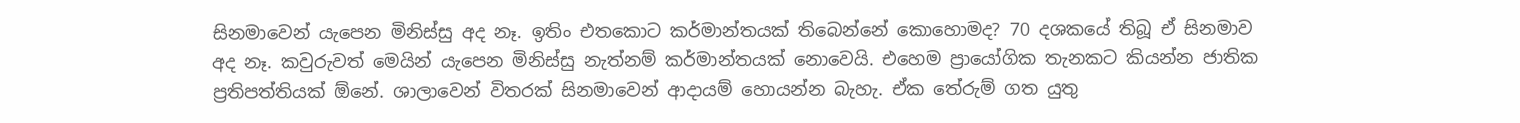සිනමාවෙන් යැපෙන මිනිස්සු අද නෑ. ඉතිං එතකොට කර්මාන්තයක් තිබෙන්නේ කොහොමද? 70 දශකයේ තිබූ ඒ සිනමාව අද නෑ. කවුරුවත් මෙයින් යැපෙන මිනිස්සු නැත්නම් කර්මාන්තයක් නොවෙයි. එහෙම ප්‍රායෝගික තැනකට කියන්න ජාතික ප්‍රතිපත්තියක් ඕනේ. ශාලාවෙන් විතරක් සිනමාවෙන් ආදායම් හොයන්න බැහැ. ඒක තේරුම් ගත යුතු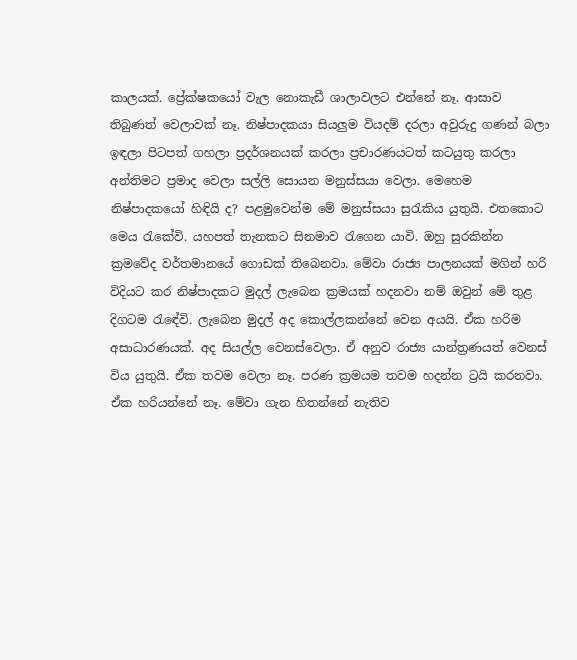කාලයක්. ප්‍රේක්ෂකයෝ වැල නොකැඩී ශාලාවලට එන්නේ නෑ. ආසාව තිබුණත් වෙලාවක් නෑ. නිෂ්පාදකයා සියලුම වියදම් දරලා අවුරුදු ගණන් බලා ඉඳලා පිටපත් ගහලා ප්‍රදර්ශනයක් කරලා ප්‍රචාරණයටත් කටයුතු කරලා අන්තිමට ප්‍රමාද වෙලා සල්ලි සොයන මනුස්සයා වෙලා. මෙහෙම නිෂ්පාදකයෝ හිඳියි ද? පළමුවෙන්ම මේ මනුස්සයා සුරැකිය යුතුයි. එතකොට මෙය රැකේවි. යහපත් තැනකට සිනමාව රැගෙන යාවි. ඔහු සුරකින්න ක්‍රමවේද වර්තමානයේ ගොඩක් තිබෙනවා. මේවා රාජ්‍ය පාලනයක් මගින් හරි විදියට කර නිෂ්පාදකට මුදල් ලැබෙන ක්‍රමයක් හදනවා නම් ඔවුන් මේ තුළ දිගටම රැඳේවි. ලැබෙන මුදල් අද කොල්ලකන්නේ වෙන අයයි. ඒක හරිම අසාධාරණයක්. අද සියල්ල වෙනස්වෙලා. ඒ අනුව රාජ්‍ය යාන්ත්‍රණයත් වෙනස් විය යුතුයි. ඒක තවම වෙලා නෑ. පරණ ක්‍රමයම තවම හදන්න ට්‍රයි කරනවා. ඒක හරියන්නේ නෑ. මේවා ගැන හිතන්නේ නැතිව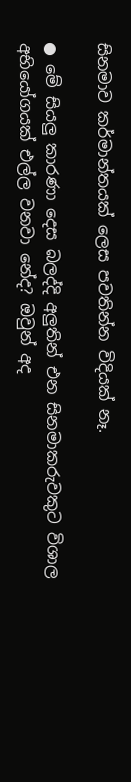සිනමාව කර්මාන්තයක් ලෙස පවතින්න විදියක් නෑ.

● මේ සියලු කාරණා දෙස බලද්දි අලුතින් එන සිනමාකරුවකුට විශාල අභියෝගයක් එල්ල වනවා නේද? ඔවුන් අද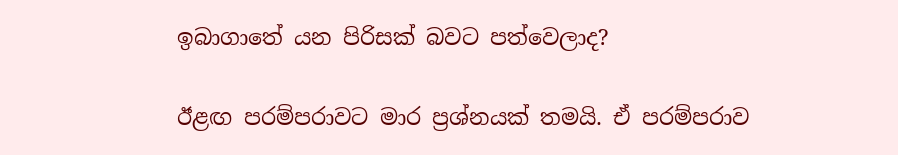ඉබාගාතේ යන පිරිසක් බවට පත්වෙලාද?

ඊළඟ පරම්පරාවට මාර ප්‍රශ්නයක් තමයි. ඒ පරම්පරාව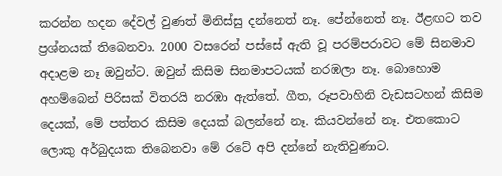කරන්න හදන දේවල් වුණත් මිනිස්සු දන්නෙත් නෑ. පේන්නෙත් නෑ. ඊළඟට තව ප්‍රශ්නයක් තිබෙනවා. 2000 වසරෙන් පස්සේ ඇති වූ පරම්පරාවට මේ සිනමාව අදාළම නෑ ඔවුන්ට. ඔවුන් කිසිම සිනමාපටයක් නරඹලා නෑ. බොහොම අහම්බෙන් පිරිසක් විතරයි නරඹා ඇත්තේ. ගීත, රූපවාහිනි වැඩසටහන් කිසිම දෙයක්, මේ පත්තර කිසිම දෙයක් බලන්නේ නෑ. කියවන්නේ නෑ. එතකොට ලොකු අර්බුදයක තිබෙනවා මේ රටේ අපි දන්නේ නැතිවුණාට.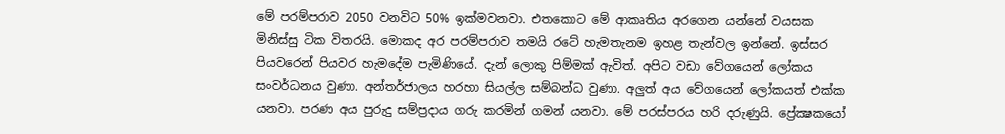මේ පරම්පරාව 2050 වනවිට 50% ඉක්මවනවා. එතකොට මේ ආකෘතිය අරගෙන යන්නේ වයසක මිනිස්සු ටික විතරයි. මොකද අර පරම්පරාව තමයි රටේ හැමතැනම ඉහළ තැන්වල ඉන්නේ. ඉස්සර පියවරෙන් පියවර හැමදේම පැමිණියේ. දැන් ලොකු පිම්මක් ඇවිත්. අපිට වඩා වේගයෙන් ලෝකය සංවර්ධනය වුණා. අන්තර්ජාලය හරහා සියල්ල සම්බන්ධ වුණා. අලුත් අය වේගයෙන් ලෝකයත් එක්ක යනවා. පරණ අය පුරුදු සම්ප්‍රදාය ගරු කරමින් ගමන් යනවා. මේ පරස්පරය හරි දරුණුයි. ප්‍රේක්‍ෂකයෝ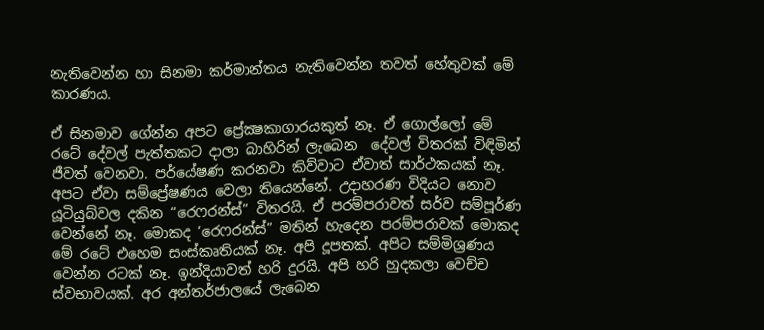නැතිවෙන්න හා සිනමා කර්මාන්තය නැතිවෙන්න තවත් හේතුවක් මේ කාරණය.

ඒ සිනමාව ගේන්න අපට ප්‍රේක්‍ෂකාගාරයකුත් නෑ. ඒ ගොල්ලෝ මේ රටේ දේවල් පැත්තකට දාලා බාහිරින් ලැබෙන  දේවල් විතරක් විඳිමින් ජීවත් වෙනවා. පර්යේෂණ කරනවා කිව්වාට ඒවාත් සාර්ථකයක් නෑ. අපට ඒවා සම්ප්‍රේෂණය වෙලා තියෙන්නේ. උදාහරණ විදියට නොව යූටියුබ්වල දකින “රෙෆරන්ස්” විතරයි. ඒ පරම්පරාවත් සර්ව සම්පූර්ණ වෙන්නේ නෑ. මොකද ‘රෙෆරන්ස්” මතින් හැදෙන පරම්පරාවක් මොකද මේ රටේ එහෙම සංස්කෘතියක් නෑ. අපි දූපතක්. අපිට සම්මිශ්‍රණය වෙන්න රටක් නෑ. ඉන්දියාවත් හරි දුරයි. අපි හරි හුදකලා වෙච්ච ස්වභාවයක්. අර අන්තර්ජාලයේ ලැබෙන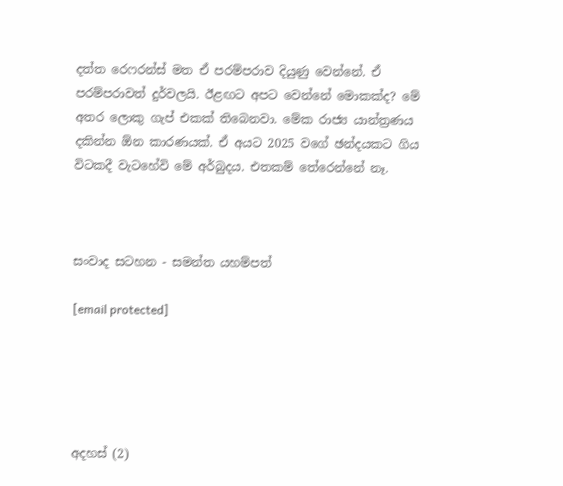දත්ත රෙෆරන්ස් මත ඒ පරම්පරාව දියුණු වෙන්නේ. ඒ පරම්පරාවත් දුර්වලයි. ඊළඟට අපට වෙන්නේ මොකක්ද? මේ අතර ලොකු ගැප් එකක් තිබෙනවා. මේක රාජ්‍ය යාන්ත්‍රණය දකින්න ඕන කාරණයක්. ඒ අයට 2025 වගේ ඡන්දයකට ගිය විටකදී වැටහේවි මේ අර්බුදය. එතකම් තේරෙන්නේ නෑ.



සංවාද සටහන - සමන්ත යහම්පත්

[email protected]





අදහස් (2)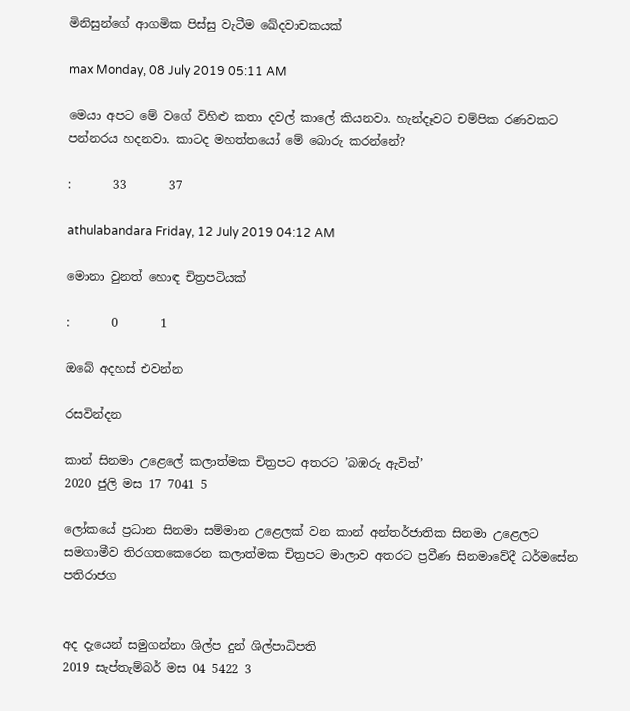මිනිසුන්ගේ ආගමික පිස්සු වැටීම ඛේදවාචකයක්

max Monday, 08 July 2019 05:11 AM

මෙයා අපට මේ වගේ විහිළු කතා දවල් කාලේ කියනවා. හැන්දෑවට චම්පික රණවකට පන්නරය හදනවා. කාටද මහත්තයෝ මේ බොරු කරන්නේ?

:       33       37

athulabandara Friday, 12 July 2019 04:12 AM

මොනා වුනත් හොඳ චිත්‍රපටියක්

:       0       1

ඔබේ අදහස් එවන්න

රසවින්දන

කාන් සිනමා උළෙලේ කලාත්මක චිත්‍රපට අතරට ’බඹරු ඇවිත්’
2020 ජුලි මස 17 7041 5

ලෝකයේ ප්‍රධාන සිනමා සම්මාන උළෙලක් වන කාන් අන්තර්ජාතික සිනමා උළෙලට සමගාමීව තිරගතකෙරෙන කලාත්මක චිත්‍රපට මාලාව අතරට ප්‍රවීණ සිනමාවේදී ධර්මසේන පතිරාජග


අද දැයෙන් සමුගන්නා ශිල්ප දුන් ශිල්පාධිපති
2019 සැප්තැම්බර් මස 04 5422 3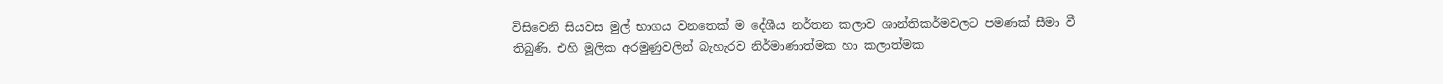විසිවෙනි සියවස මුල් භාගය වනතෙක් ම දේශීය නර්තන කලාව ශාන්තිකර්මවලට පමණක් සීමා වී තිබුණි. එහි මූලික අරමුණුවලින් බැහැරව නිර්මාණාත්මක හා කලාත්මක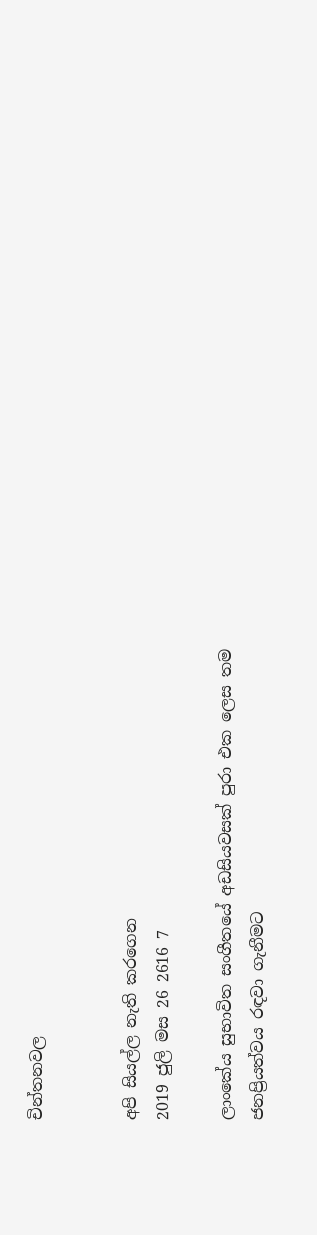චින්තනවල


අපි සියල්ල නැති කරගෙන
2019 ජුලි මස 26 2616 7

ලාංකේය සුභාවිත සංගීතයේ අඩසියවසක් පුරා එක ලෙස තම ජනප්‍රියත්වය රඳවා ගැනීමට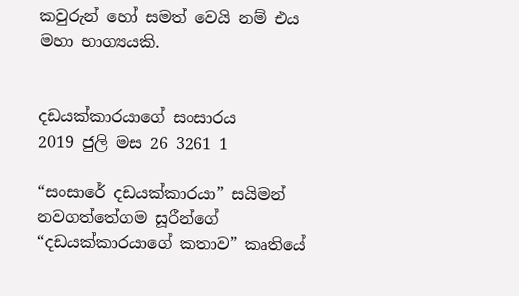කවුරුන් හෝ සමත් වෙයි නම් එය මහා භාග්‍යයකි.


දඩයක්කාරයාගේ සංසාරය
2019 ජුලි මස 26 3261 1

“සංසාරේ දඩයක්කාරයා” සයිමන් නවගත්තේගම සූරීන්ගේ “දඩයක්කාරයාගේ කතාව” කෘතියේ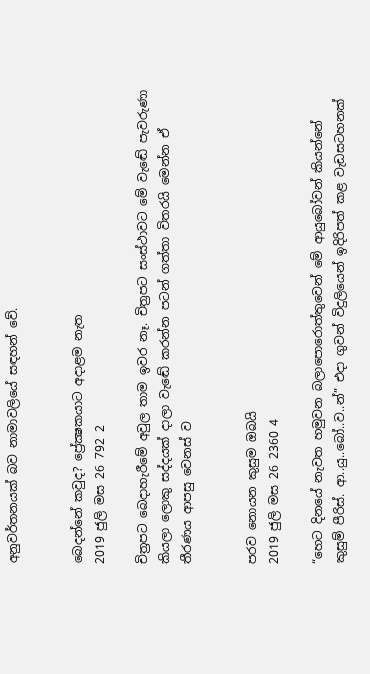අනුවර්තනයක් බව නාමාවලියේ සඳහන් වේ.


බෙදන්නේ කවුද? ප්‍රේක්‍ෂකයාට අදාළම නැත
2019 ජුලි මස 26 792 2

චිත්‍රපට බෙදාහැරීමේ අවුල තාම ඉවර නෑ. චිත්‍රපට සංස්ථාවට මේ වැඬේ පැවරුණා කියලා ලොකු සද්දයක් දාලා වැඬේ කරන්න පටන් ගත්තා විතරයි මෙන්න ඒ තීරණය ආපසු වෙනස් ව


පරව නොයන කුසුම ඔබයි
2019 ජුලි මස 26 2360 4

“හෙට දිනයේ නැවත හමුවන බලාපොරොත්තුවෙන් මේ ආයුබෝවන් කියන්නේ කුසුම් පීරිස්. ආ..යු..බෝ..ව..න්” එදා ගුවන් විදුලියෙන් ඉදිරිපත් කළ වැඩසටහනක්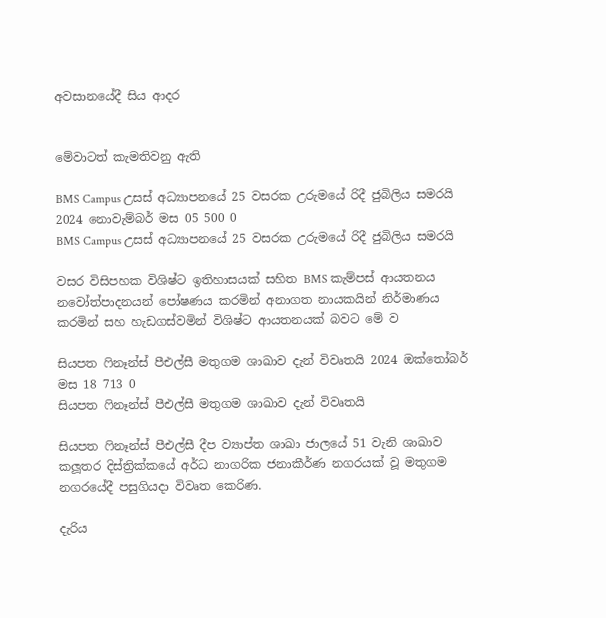අවසානයේදී සිය ආදර


මේවාටත් කැමතිවනු ඇති

BMS Campus උසස් අධ්‍යාපනයේ 25 වසරක උරුමයේ රිදී ජුබිලිය සමරයි 2024 නොවැම්බර් මස 05 500 0
BMS Campus උසස් අධ්‍යාපනයේ 25 වසරක උරුමයේ රිදී ජුබිලිය සමරයි

වසර විසිපහක විශිෂ්ට ඉතිහාසයක් සහිත BMS කැම්පස් ආයතනය නවෝත්පාදනයන් පෝෂණය කරමින් අනාගත නායකයින් නිර්මාණය කරමින් සහ හැඩගස්වමින් විශිෂ්ට ආයතනයක් බවට මේ ව

සියපත ෆිනෑන්ස් පීඑල්සී මතුගම ශාඛාව දැන් විවෘතයි 2024 ඔක්තෝබර් මස 18 713 0
සියපත ෆිනෑන්ස් පීඑල්සී මතුගම ශාඛාව දැන් විවෘතයි

සියපත ෆිනෑන්ස් පීඑල්සී දීප ව්‍යාප්ත ශාඛා ජාලයේ 51 වැනි ශාඛාව කලූතර දිස්ත්‍රික්කයේ අර්ධ නාගරික ජනාකීර්ණ නගරයක් වූ මතුගම නගරයේදී පසුගියදා විවෘත කෙරිණ.

දැරිය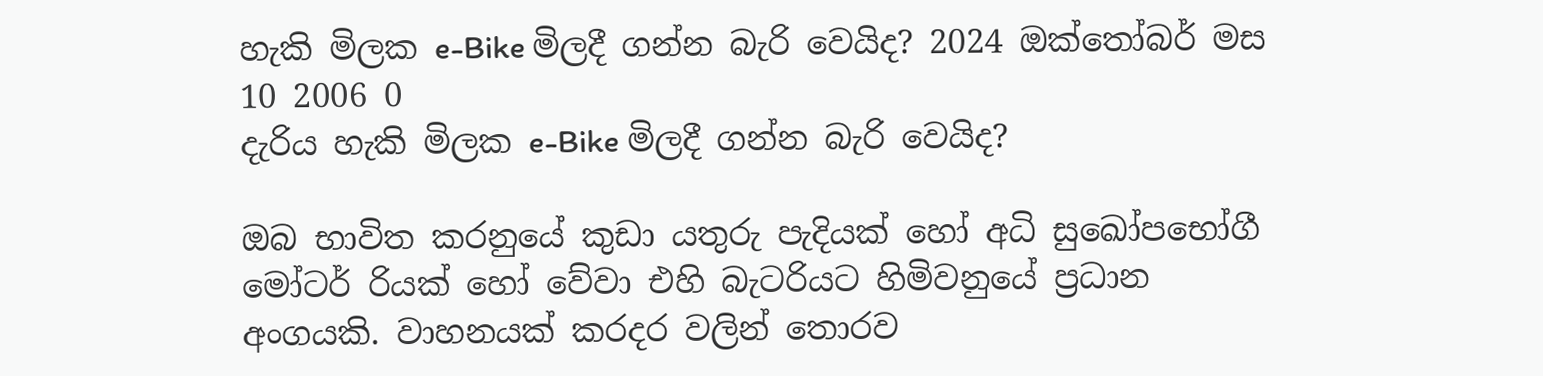හැකි මිලක e-Bike මිලදී ගන්න බැරි වෙයිද? 2024 ඔක්තෝබර් මස 10 2006 0
දැරිය හැකි මිලක e-Bike මිලදී ගන්න බැරි වෙයිද?

ඔබ භාවිත කරනුයේ කුඩා යතුරු පැදියක් හෝ අධි සුඛෝපභෝගී මෝටර් රියක් හෝ වේවා එහි බැටරියට හිමිවනුයේ ප්‍රධාන අංගයකි. වාහනයක් කරදර වලින් තොරව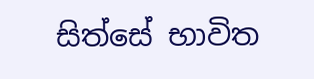සිත්සේ භාවිත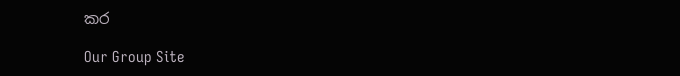කර

Our Group Site